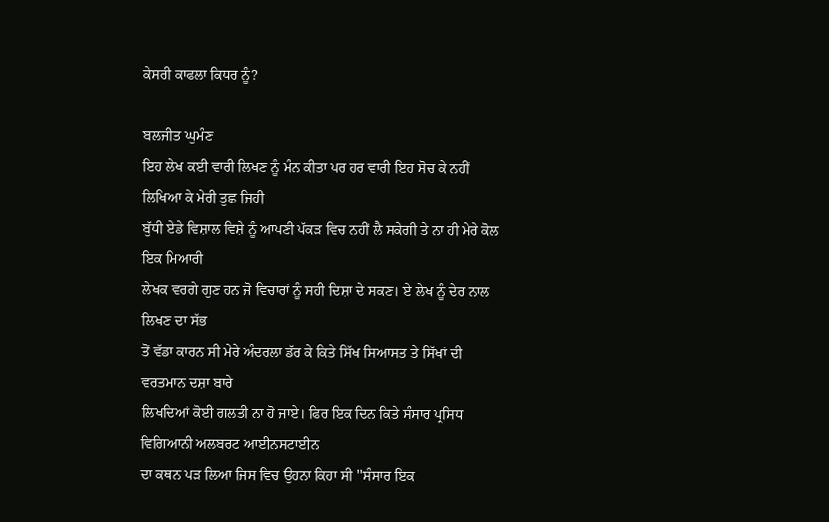ਕੇਸਰੀ ਕਾਫਲਾ ਕਿਧਰ ਨੂੰ?

ਬਲਜੀਤ ਘੁਮੰਣ
ਇਹ ਲੇਖ ਕਈ ਵਾਰੀ ਲਿਖਣ ਨੂੰ ਮੰਨ ਕੀਤਾ ਪਰ ਹਰ ਵਾਰੀ ਇਹ ਸੋਚ ਕੇ ਨਹੀਂ ਲਿਖਿਆ ਕੇ ਮੇਰੀ ਤੁਛ ਜਿਹੀ
ਬੁੱਧੀ ਏਡੇ ਵਿਸ਼ਾਲ ਵਿਸ਼ੇ ਨੂੰ ਆਪਣੀ ਪੱਕੜ ਵਿਚ ਨਹੀਂ ਲੈ ਸਕੇਗੀ ਤੇ ਨਾ ਹੀ ਮੇਰੇ ਕੋਲ ਇਕ ਮਿਆਰੀ
ਲੇਖਕ ਵਰਗੇ ਗੁਣ ਹਨ ਜੋ ਵਿਚਾਰਾਂ ਨੂੰ ਸਹੀ ਦਿਸ਼ਾ ਦੇ ਸਕਣ। ਏ ਲੇਖ ਨੂੰ ਦੇਰ ਨਾਲ ਲਿਖਣ ਦਾ ਸੱਭ
ਤੋਂ ਵੱਡਾ ਕਾਰਨ ਸੀ ਮੇਰੇ ਅੰਦਰਲਾ ਡੱਰ ਕੇ ਕਿਤੇ ਸਿੱਖ ਸਿਆਸਤ ਤੇ ਸਿੱਖਾਂ ਦੀ ਵਰਤਮਾਨ ਦਸ਼ਾ ਬਾਰੇ
ਲਿਖਦਿਆਂ ਕੋਈ ਗਲਤੀ ਨਾ ਹੋ ਜਾਏ। ਫਿਰ ਇਕ ਦਿਨ ਕਿਤੇ ਸੰਸਾਰ ਪ੍ਰਸਿਧ ਵਿਗਿਆਨੀ ਅਲਬਰਟ ਆਈਨਸਟਾਈਨ
ਦਾ ਕਥਨ ਪੜ ਲਿਆ ਜਿਸ ਵਿਚ ਉਹਨਾ ਕਿਹਾ ਸੀ ''ਸੰਸਾਰ ਇਕ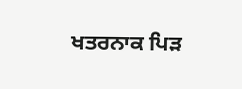ਖਤਰਨਾਕ ਪਿੜ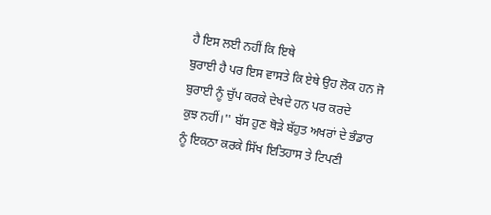ਹੈ ਇਸ ਲਈ ਨਹੀਂ ਕਿ ਇਥੇ
ਬੁਰਾਈ ਹੈ ਪਰ ਇਸ ਵਾਸਤੇ ਕਿ ਏਥੇ ਉਹ ਲੋਕ ਹਨ ਜੋ ਬੁਰਾਈ ਨੂੰ ਚੁੱਪ ਕਰਕੇ ਦੇਖਦੇ ਹਨ ਪਰ ਕਰਦੇ
ਕੁਝ ਨਹੀਂ।'' ਬੱਸ ਹੁਣ ਥੋੜੇ ਬੱਹੁਤ ਅਖਰਾਂ ਦੇ ਭੰਡਾਰ ਨੂੰ ਇਕਠਾ ਕਰਕੇ ਸਿੱਖ ਇਤਿਹਾਸ ਤੇ ਟਿਪਣੀ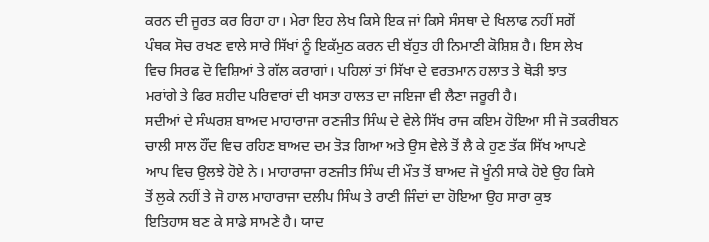ਕਰਨ ਦੀ ਜੂਰਤ ਕਰ ਰਿਹਾ ਹਾ। ਮੇਰਾ ਇਹ ਲੇਖ ਕਿਸੇ ਇਕ ਜਾਂ ਕਿਸੇ ਸੰਸਥਾ ਦੇ ਖਿਲਾਫ ਨਹੀਂ ਸਗੋਂ
ਪੰਥਕ ਸੋਚ ਰਖਣ ਵਾਲੇ ਸਾਰੇ ਸਿੱਖਾਂ ਨੂੰ ਇਕੱਮੁਠ ਕਰਨ ਦੀ ਬੱਹੁਤ ਹੀ ਨਿਮਾਣੀ ਕੋਸ਼ਿਸ਼ ਹੈ। ਇਸ ਲੇਖ
ਵਿਚ ਸਿਰਫ ਦੋ ਵਿਸ਼ਿਆਂ ਤੇ ਗੱਲ ਕਰਾਗਾਂ। ਪਹਿਲਾਂ ਤਾਂ ਸਿੱਖਾ ਦੇ ਵਰਤਮਾਨ ਹਲਾਤ ਤੇ ਥੋੜੀ ਝਾਤ
ਮਰਾਂਗੇ ਤੇ ਫਿਰ ਸ਼ਹੀਦ ਪਰਿਵਾਰਾਂ ਦੀ ਖਸਤਾ ਹਾਲਤ ਦਾ ਜਇਜਾ ਵੀ ਲੈਣਾ ਜਰੂਰੀ ਹੈ।
ਸਦੀਆਂ ਦੇ ਸੰਘਰਸ਼ ਬਾਅਦ ਮਾਹਾਰਾਜਾ ਰਣਜੀਤ ਸਿੰਘ ਦੇ ਵੇਲੇ ਸਿੱਖ ਰਾਜ ਕਇਮ ਹੋਇਆ ਸੀ ਜੋ ਤਕਰੀਬਨ
ਚਾਲੀ ਸਾਲ ਹੌਂਦ ਵਿਚ ਰਹਿਣ ਬਾਅਦ ਦਮ ਤੋੜ ਗਿਆ ਅਤੇ ਉਸ ਵੇਲੇ ਤੋਂ ਲੈ ਕੇ ਹੁਣ ਤੱਕ ਸਿੱਖ ਆਪਣੇ
ਆਪ ਵਿਚ ਉਲਝੇ ਹੋਏ ਨੇ। ਮਾਹਾਰਾਜਾ ਰਣਜੀਤ ਸਿੰਘ ਦੀ ਮੌਤ ਤੋਂ ਬਾਅਦ ਜੋ ਖੂੰਨੀ ਸਾਕੇ ਹੋਏ ਉਹ ਕਿਸੇ
ਤੋਂ ਲੁਕੇ ਨਹੀਂ ਤੇ ਜੋ ਹਾਲ ਮਾਹਾਰਾਜਾ ਦਲੀਪ ਸਿੰਘ ਤੇ ਰਾਣੀ ਜਿੰਦਾਂ ਦਾ ਹੋਇਆ ਉਹ ਸਾਰਾ ਕੁਝ
ਇਤਿਹਾਸ ਬਣ ਕੇ ਸਾਡੇ ਸਾਮਣੇ ਹੈ। ਯਾਦ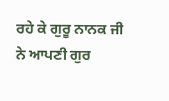ਰਹੇ ਕੇ ਗੁਰੂ ਨਾਨਕ ਜੀ ਨੇ ਆਪਣੀ ਗੁਰ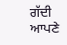ਗੱਦੀ ਆਪਣੇ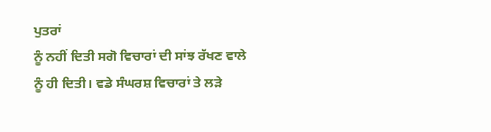ਪੁਤਰਾਂ
ਨੂੰ ਨਹੀਂ ਦਿਤੀ ਸਗੋ ਵਿਚਾਰਾਂ ਦੀ ਸਾਂਝ ਰੱਖਣ ਵਾਲੇ ਨੂੰ ਹੀ ਦਿਤੀ। ਵਡੇ ਸੰਘਰਸ਼ ਵਿਚਾਰਾਂ ਤੇ ਲੜੇ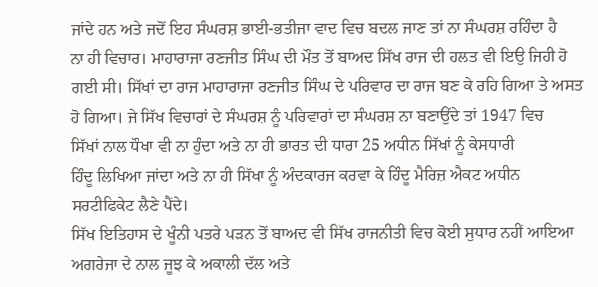ਜਾਂਦੇ ਹਨ ਅਤੇ ਜਦੋਂ ਇਹ ਸੰਘਰਸ਼ ਭਾਈ-ਭਤੀਜਾ ਵਾਦ ਵਿਚ ਬਦਲ ਜਾਣ ਤਾਂ ਨਾ ਸੰਘਰਸ਼ ਰਹਿੰਦਾ ਹੈ
ਨਾ ਹੀ ਵਿਚਾਰ। ਮਾਹਾਰਾਜਾ ਰਣਜੀਤ ਸਿੰਘ ਦੀ ਮੌਤ ਤੋਂ ਬਾਅਦ ਸਿੱਖ ਰਾਜ ਦੀ ਹਲਤ ਵੀ ਇਉ ਜਿਹੀ ਹੋ
ਗਈ ਸੀ। ਸਿੱਖਾਂ ਦਾ ਰਾਜ ਮਾਹਾਰਾਜਾ ਰਣਜੀਤ ਸਿੰਘ ਦੇ ਪਰਿਵਾਰ ਦਾ ਰਾਜ ਬਣ ਕੇ ਰਹਿ ਗਿਆ ਤੇ ਅਸਤ
ਹੋ ਗਿਆ। ਜੇ ਸਿੱਖ ਵਿਚਾਰਾਂ ਦੇ ਸੰਘਰਸ਼ ਨੂੰ ਪਰਿਵਾਰਾਂ ਦਾ ਸੰਘਰਸ਼ ਨਾ ਬਣਾਉਂਦੇ ਤਾਂ 1947 ਵਿਚ
ਸਿੱਖਾਂ ਨਾਲ ਧੌਖਾ ਵੀ ਨਾ ਹੁੰਦਾ ਅਤੇ ਨਾ ਹੀ ਭਾਰਤ ਦੀ ਧਾਰਾ 25 ਅਧੀਨ ਸਿੱਖਾਂ ਨੂੰ ਕੇਸਧਾਰੀ
ਹਿੰਦੂ ਲਿਖਿਆ ਜਾਂਦਾ ਅਤੇ ਨਾ ਹੀ ਸਿੱਖਾ ਨੂੰ ਅੰਦਕਾਰਜ ਕਰਵਾ ਕੇ ਹਿੰਦੂ ਮੈਰਿਜ਼ ਐਕਟ ਅਧੀਨ
ਸਰਟੀਫਿਕੇਟ ਲੈਣੇ ਪੈਂਦੇ।
ਸਿੱਖ ਇਤਿਹਾਸ ਦੇ ਖੂੰਨੀ ਪਤਰੇ ਪੜਨ ਤੋਂ ਬਾਅਦ ਵੀ ਸਿੱਖ ਰਾਜਨੀਤੀ ਵਿਚ ਕੋਈ ਸੁਧਾਰ ਨਹੀਂ ਆਇਆ
ਅਗਰੇਜਾ ਦੇ ਨਾਲ ਜੂਝ ਕੇ ਅਕਾਲੀ ਦੱਲ ਅਤੇ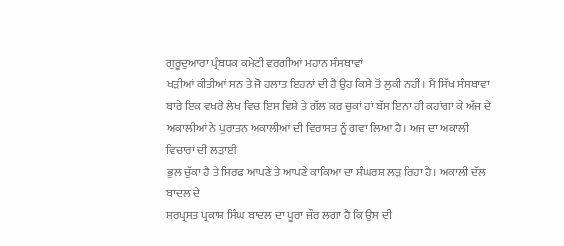ਗੁਰੂਦੁਆਰਾ ਪ੍ਰੰਬਧਕ ਕਮੇਟੀ ਵਰਗੀਆਂ ਮਹਾਨ ਸੰਸਥਾਵਾਂ
ਖੜੀਆਂ ਕੀਤੀਆਂ ਸਨ ਤੇ ਜੋ ਹਲਾਤ ਇਹਨਾਂ ਦੀ ਹੈ ਉਹ ਕਿਸੇ ਤੋਂ ਲੁਕੀ ਨਹੀਂ। ਮੈਂ ਸਿੱਖ ਸੰਸਥਾਵਾ
ਬਾਰੇ ਇਕ ਵਖਰੇ ਲੇਖ ਵਿਚ ਇਸ ਵਿਸ਼ੇ ਤੇ ਗੱਲ ਕਰ ਚੁਕਾਂ ਹਾਂ ਬੱਸ ਇਨਾ ਹੀ ਕਹਾਂਗਾ ਕੇ ਅੱਜ ਦੇ
ਅਕਾਲੀਆਂ ਨੇ ਪੁਰਾਤਨ ਅਕਾਲੀਆਂ ਦੀ ਵਿਰਾਸਤ ਨੂੰ ਗਵਾ ਲਿਆ ਹੈ। ਅਜ ਦਾ ਅਕਾਲੀ ਵਿਚਾਰਾਂ ਦੀ ਲੜਾਈ
ਭੁਲ ਚੁੱਕਾ ਹੈ ਤੇ ਸਿਰਫ ਆਪਣੇ ਤੇ ਆਪਣੇ ਕਾਕਿਆ ਦਾ ਸੰਘਰਸ਼ ਲੜ ਰਿਹਾ ਹੈ। ਅਕਾਲੀ ਦੱਲ ਬਾਦਲ ਦੇ
ਸਰਪ੍ਰਸਤ ਪ੍ਰਕਾਸ਼ ਸਿੰਘ ਬਾਦਲ ਦਾ ਪੂਰਾ ਜੌਰ ਲਗਾ ਹੈ ਕਿ ਉਸ ਦੀ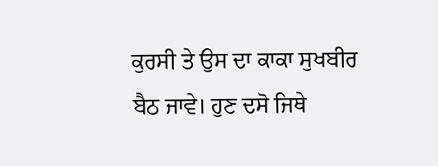ਕੁਰਸੀ ਤੇ ਉਸ ਦਾ ਕਾਕਾ ਸੁਖਬੀਰ
ਬੈਠ ਜਾਵੇ। ਹੁਣ ਦਸੋ ਜਿਥੇ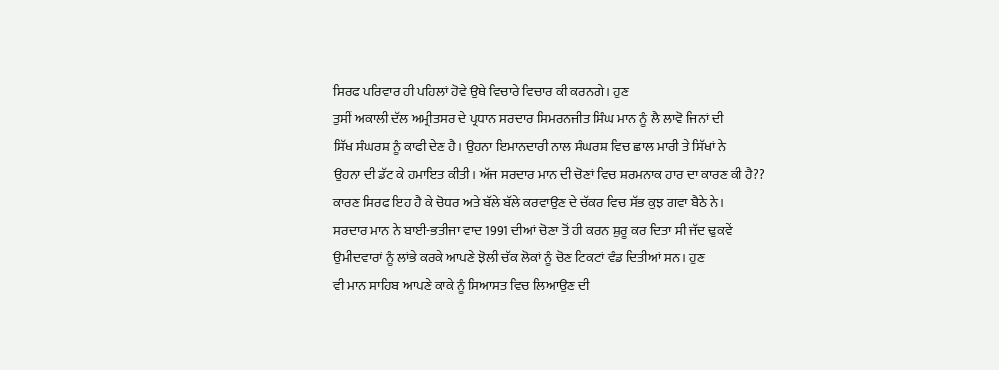ਸਿਰਫ ਪਰਿਵਾਰ ਹੀ ਪਹਿਲਾਂ ਹੋਵੇ ਉਥੇ ਵਿਚਾਰੇ ਵਿਚਾਰ ਕੀ ਕਰਨਗੇ। ਹੁਣ
ਤੁਸੀਂ ਅਕਾਲੀ ਦੱਲ ਅਮ੍ਰੀਤਸਰ ਦੇ ਪ੍ਰਧਾਨ ਸਰਦਾਰ ਸਿਮਰਨਜੀਤ ਸਿੰਘ ਮਾਨ ਨੂੰ ਲੈ ਲਾਵੋ ਜਿਨਾਂ ਦੀ
ਸਿੱਖ ਸੰਘਰਸ਼ ਨੂੰ ਕਾਫੀ ਦੇਣ ਹੈ। ਉਹਨਾ ਇਮਾਨਦਾਰੀ ਨਾਲ ਸੰਘਰਸ਼ ਵਿਚ ਛਾਲ ਮਾਰੀ ਤੇ ਸਿੱਖਾਂ ਨੇ
ਉਹਨਾ ਦੀ ਡੱਟ ਕੇ ਹਮਾਇਤ ਕੀਤੀ। ਅੱਜ ਸਰਦਾਰ ਮਾਨ ਦੀ ਚੋਣਾਂ ਵਿਚ ਸ਼ਰਮਨਾਕ ਹਾਰ ਦਾ ਕਾਰਣ ਕੀ ਹੈ??
ਕਾਰਣ ਸਿਰਫ ਇਹ ਹੈ ਕੇ ਚੋਧਰ ਅਤੇ ਬੱਲੇ ਬੱਲੇ ਕਰਵਾਉਣ ਦੇ ਚੱਕਰ ਵਿਚ ਸੱਭ ਕੁਝ ਗਵਾ ਬੈਠੇ ਨੇ।
ਸਰਦਾਰ ਮਾਨ ਨੇ ਬਾਈ-ਭਤੀਜਾ ਵਾਦ 1991 ਦੀਆਂ ਚੋਣਾ ਤੋਂ ਹੀ ਕਰਨ ਸ਼ੁਰੂ ਕਰ ਦਿਤਾ ਸੀ ਜੱਦ ਢੁਕਵੇਂ
ਉਮੀਦਵਾਰਾਂ ਨੂੰ ਲਾਂਭੇ ਕਰਕੇ ਆਪਣੇ ਝੋਲੀ ਚੱਕ ਲੋਕਾਂ ਨੂੰ ਚੋਣ ਟਿਕਟਾਂ ਵੰਡ ਦਿਤੀਆਂ ਸਨ। ਹੁਣ
ਵੀ ਮਾਨ ਸਾਹਿਬ ਆਪਣੇ ਕਾਕੇ ਨੂੰ ਸਿਆਸਤ ਵਿਚ ਲਿਆਉਣ ਦੀ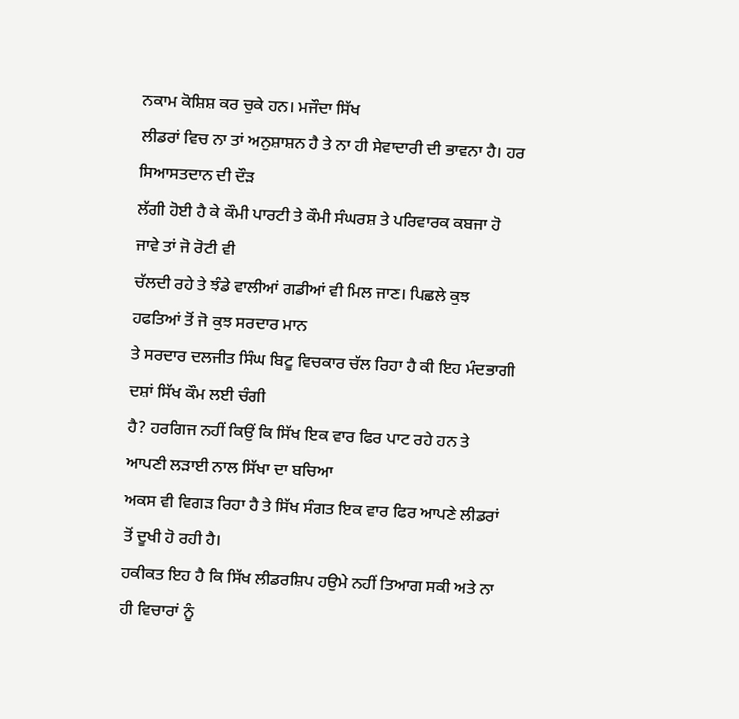ਨਕਾਮ ਕੋਸ਼ਿਸ਼ ਕਰ ਚੁਕੇ ਹਨ। ਮਜੌਦਾ ਸਿੱਖ
ਲੀਡਰਾਂ ਵਿਚ ਨਾ ਤਾਂ ਅਨੁਸ਼ਾਸ਼ਨ ਹੈ ਤੇ ਨਾ ਹੀ ਸੇਵਾਦਾਰੀ ਦੀ ਭਾਵਨਾ ਹੈ। ਹਰ ਸਿਆਸਤਦਾਨ ਦੀ ਦੌੜ
ਲੱਗੀ ਹੋਈ ਹੈ ਕੇ ਕੌਮੀ ਪਾਰਟੀ ਤੇ ਕੌਮੀ ਸੰਘਰਸ਼ ਤੇ ਪਰਿਵਾਰਕ ਕਬਜਾ ਹੋ ਜਾਵੇ ਤਾਂ ਜੋ ਰੋਟੀ ਵੀ
ਚੱਲਦੀ ਰਹੇ ਤੇ ਝੰਡੇ ਵਾਲੀਆਂ ਗਡੀਆਂ ਵੀ ਮਿਲ ਜਾਣ। ਪਿਛਲੇ ਕੁਝ ਹਫਤਿਆਂ ਤੋਂ ਜੋ ਕੁਝ ਸਰਦਾਰ ਮਾਨ
ਤੇ ਸਰਦਾਰ ਦਲਜੀਤ ਸਿੰਘ ਬਿਟੂ ਵਿਚਕਾਰ ਚੱਲ ਰਿਹਾ ਹੈ ਕੀ ਇਹ ਮੰਦਭਾਗੀ ਦਸ਼ਾਂ ਸਿੱਖ ਕੌਮ ਲਈ ਚੰਗੀ
ਹੈ? ਹਰਗਿਜ ਨਹੀਂ ਕਿਉਂ ਕਿ ਸਿੱਖ ਇਕ ਵਾਰ ਫਿਰ ਪਾਟ ਰਹੇ ਹਨ ਤੇ ਆਪਣੀ ਲੜਾਈ ਨਾਲ ਸਿੱਖਾ ਦਾ ਬਚਿਆ
ਅਕਸ ਵੀ ਵਿਗੜ ਰਿਹਾ ਹੈ ਤੇ ਸਿੱਖ ਸੰਗਤ ਇਕ ਵਾਰ ਫਿਰ ਆਪਣੇ ਲੀਡਰਾਂ ਤੋਂ ਦੂਖੀ ਹੋ ਰਹੀ ਹੈ।
ਹਕੀਕਤ ਇਹ ਹੈ ਕਿ ਸਿੱਖ ਲੀਡਰਸ਼ਿਪ ਹਉਮੇ ਨਹੀਂ ਤਿਆਗ ਸਕੀ ਅਤੇ ਨਾ ਹੀ ਵਿਚਾਰਾਂ ਨੂੰ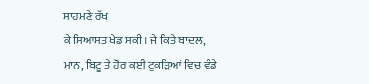ਸਾਹਮਣੇ ਰੱਖ
ਕੇ ਸਿਆਸਤ ਖੇਡ ਸਕੀ। ਜੇ ਕਿਤੇ ਬਾਦਲ, ਮਾਨ, ਬਿਟੂ ਤੇ ਹੋਰ ਕਈ ਟੁਕੜਿਆਂ ਵਿਚ ਵੰਡੇ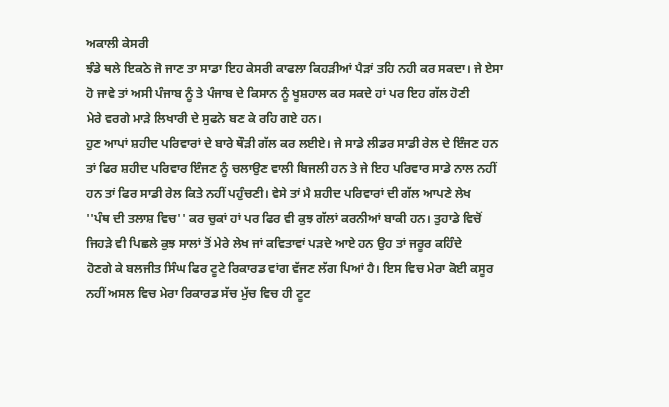ਅਕਾਲੀ ਕੇਸਰੀ
ਝੰਡੇ ਥਲੇ ਇਕਠੇ ਜੋ ਜਾਣ ਤਾ ਸਾਡਾ ਇਹ ਕੇਸਰੀ ਕਾਫਲਾ ਕਿਹੜੀਆਂ ਪੈੜਾਂ ਤਹਿ ਨਹੀ ਕਰ ਸਕਦਾ। ਜੇ ਏਸਾ
ਹੋ ਜਾਵੇ ਤਾਂ ਅਸੀ ਪੰਜਾਬ ਨੂੰ ਤੇ ਪੰਜਾਬ ਦੇ ਕਿਸਾਨ ਨੂੰ ਖੂਸ਼ਹਾਲ ਕਰ ਸਕਦੇ ਹਾਂ ਪਰ ਇਹ ਗੱਲ ਹੋਣੀ
ਮੇਰੇ ਵਰਗੇ ਮਾੜੇ ਲਿਖਾਰੀ ਦੇ ਸੁਫਨੇ ਬਣ ਕੇ ਰਹਿ ਗਏ ਹਨ।
ਹੁਣ ਆਪਾਂ ਸ਼ਹੀਦ ਪਰਿਵਾਰਾਂ ਦੇ ਬਾਰੇ ਥੌੜੀ ਗੱਲ ਕਰ ਲਈਏ। ਜੇ ਸਾਡੇ ਲੀਡਰ ਸਾਡੀ ਰੇਲ ਦੇ ਇੰਜਣ ਹਨ
ਤਾਂ ਫਿਰ ਸ਼ਹੀਦ ਪਰਿਵਾਰ ਇੰਜਣ ਨੂੰ ਚਲਾਉਣ ਵਾਲੀ ਬਿਜਲੀ ਹਨ ਤੇ ਜੇ ਇਹ ਪਰਿਵਾਰ ਸਾਡੇ ਨਾਲ ਨਹੀਂ
ਹਨ ਤਾਂ ਫਿਰ ਸਾਡੀ ਰੇਲ ਕਿਤੇ ਨਹੀਂ ਪਹੁੰਚਣੀ। ਵੇਸੇ ਤਾਂ ਮੈ ਸ਼ਹੀਦ ਪਰਿਵਾਰਾਂ ਦੀ ਗੱਲ ਆਪਣੇ ਲੇਖ
''ਪੰਥ ਦੀ ਤਲਾਸ਼ ਵਿਚ'' ਕਰ ਚੁਕਾਂ ਹਾਂ ਪਰ ਫਿਰ ਵੀ ਕੁਝ ਗੱਲਾਂ ਕਰਨੀਆਂ ਬਾਕੀ ਹਨ। ਤੁਹਾਡੇ ਵਿਚੋਂ
ਜਿਹੜੇ ਵੀ ਪਿਛਲੇ ਕੁਝ ਸਾਲਾਂ ਤੋਂ ਮੇਰੇ ਲੇਖ ਜਾਂ ਕਵਿਤਾਵਾਂ ਪੜਦੇ ਆਏ ਹਨ ਉਹ ਤਾਂ ਜਰੂਰ ਕਹਿੰਦੇ
ਹੋਣਗੇ ਕੇ ਬਲਜੀਤ ਸਿੰਘ ਫਿਰ ਟੂਟੇ ਰਿਕਾਰਡ ਵਾਂਗ ਵੱਜਣ ਲੱਗ ਪਿਆਂ ਹੈ। ਇਸ ਵਿਚ ਮੇਰਾ ਕੋਈ ਕਸੂਰ
ਨਹੀਂ ਅਸਲ ਵਿਚ ਮੇਰਾ ਰਿਕਾਰਡ ਸੱਚ ਮੁੱਚ ਵਿਚ ਹੀ ਟੂਟ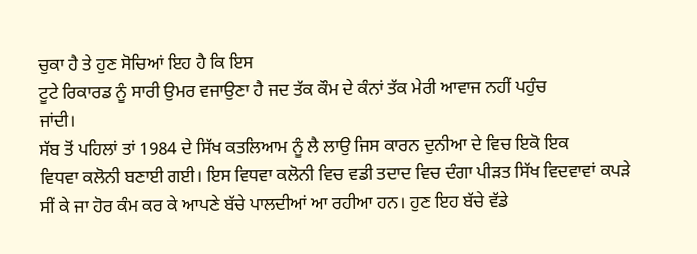ਚੁਕਾ ਹੈ ਤੇ ਹੁਣ ਸੋਚਿਆਂ ਇਹ ਹੈ ਕਿ ਇਸ
ਟੂਟੇ ਰਿਕਾਰਡ ਨੂੰ ਸਾਰੀ ਉਮਰ ਵਜਾਉਣਾ ਹੈ ਜਦ ਤੱਕ ਕੌਮ ਦੇ ਕੰਨਾਂ ਤੱਕ ਮੇਰੀ ਆਵਾਜ ਨਹੀਂ ਪਹੁੰਚ
ਜਾਂਦੀ।
ਸੱਬ ਤੋਂ ਪਹਿਲਾਂ ਤਾਂ 1984 ਦੇ ਸਿੱਖ ਕਤਲਿਆਮ ਨੂੰ ਲੈ ਲਾਉ ਜਿਸ ਕਾਰਨ ਦੁਨੀਆ ਦੇ ਵਿਚ ਇਕੋ ਇਕ
ਵਿਧਵਾ ਕਲੋਨੀ ਬਣਾਈ ਗਈ। ਇਸ ਵਿਧਵਾ ਕਲੋਨੀ ਵਿਚ ਵਡੀ ਤਦਾਦ ਵਿਚ ਦੰਗਾ ਪੀੜਤ ਸਿੱਖ ਵਿਦਵਾਵਾਂ ਕਪੜੇ
ਸੀਂ ਕੇ ਜਾ ਹੋਰ ਕੰਮ ਕਰ ਕੇ ਆਪਣੇ ਬੱਚੇ ਪਾਲਦੀਆਂ ਆ ਰਹੀਆ ਹਨ। ਹੁਣ ਇਹ ਬੱਚੇ ਵੱਡੇ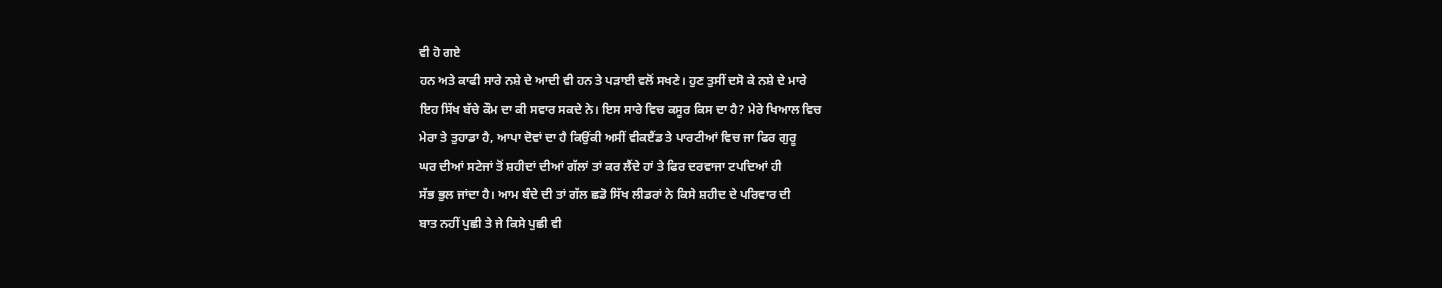ਵੀ ਹੋ ਗਏ
ਹਨ ਅਤੇ ਕਾਫੀ ਸਾਰੇ ਨਸ਼ੇ ਦੇ ਆਦੀ ਵੀ ਹਨ ਤੇ ਪੜਾਈ ਵਲੋਂ ਸਖਣੇ। ਹੁਣ ਤੁਸੀਂ ਦਸੋ ਕੇ ਨਸ਼ੇ ਦੇ ਮਾਰੇ
ਇਹ ਸਿੱਖ ਬੱਚੇ ਕੌਮ ਦਾ ਕੀ ਸਵਾਰ ਸਕਦੇ ਨੇ। ਇਸ ਸਾਰੇ ਵਿਚ ਕਸੂਰ ਕਿਸ ਦਾ ਹੈ? ਮੇਰੇ ਖਿਆਲ ਵਿਚ
ਮੇਰਾ ਤੇ ਤੁਹਾਡਾ ਹੈ, ਆਪਾ ਦੋਵਾਂ ਦਾ ਹੈ ਕਿਉਂਕੀ ਅਸੀਂ ਵੀਕੲੈਂਡ ਤੇ ਪਾਰਟੀਆਂ ਵਿਚ ਜਾ ਫਿਰ ਗੁਰੂ
ਘਰ ਦੀਆਂ ਸਟੇਜਾਂ ਤੋਂ ਸ਼ਹੀਦਾਂ ਦੀਆਂ ਗੱਲਾਂ ਤਾਂ ਕਰ ਲੈਂਦੇ ਹਾਂ ਤੇ ਫਿਰ ਦਰਵਾਜਾ ਟਪਦਿਆਂ ਹੀ
ਸੱਭ ਭੁਲ ਜਾਂਦਾ ਹੈ। ਆਮ ਬੰਦੇ ਦੀ ਤਾਂ ਗੱਲ ਛਡੋ ਸਿੱਖ ਲੀਡਰਾਂ ਨੇ ਕਿਸੇ ਸ਼ਹੀਦ ਦੇ ਪਰਿਵਾਰ ਦੀ
ਬਾਤ ਨਹੀਂ ਪੁਛੀ ਤੇ ਜੇ ਕਿਸੇ ਪੁਛੀ ਵੀ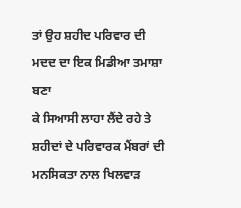ਤਾਂ ਉਹ ਸ਼ਹੀਦ ਪਰਿਵਾਰ ਦੀ ਮਦਦ ਦਾ ਇਕ ਮਿਡੀਆ ਤਮਾਸ਼ਾ ਬਣਾ
ਕੇ ਸਿਆਸੀ ਲਾਹਾ ਲੈਂਦੇ ਰਹੇ ਤੇ ਸ਼ਹੀਦਾਂ ਦੇ ਪਰਿਵਾਰਕ ਮੈਂਬਰਾਂ ਦੀ ਮਨਸਿਕਤਾ ਨਾਲ ਖਿਲਵਾੜ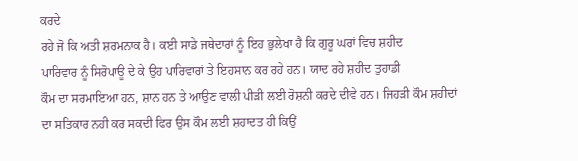ਕਰਦੇ
ਰਹੇ ਜੋ ਕਿ ਅਤੀ ਸ਼ਰਮਨਾਕ ਹੈ। ਕਈ ਸਾਡੇ ਜਥੇਦਾਰਾਂ ਨੂੰ ਇਹ ਭੁਲੇਖਾ ਹੈ ਕਿ ਗੁਰੂ ਘਰਾਂ ਵਿਚ ਸ਼ਹੀਦ
ਪਾਰਿਵਾਰ ਨੂੰ ਸਿਰੋਪਾਊ ਦੇ ਕੇ ਉਹ ਪਾਰਿਵਾਰਾਂ ਤੇ ਇਹਸਾਨ ਕਰ ਰਹੇ ਹਨ। ਯਾਦ ਰਹੇ ਸ਼ਹੀਦ ਤੁਹਾਡੀ
ਕੌਮ ਦਾ ਸਰਮਾਇਆ ਹਨ, ਸ਼ਾਨ ਹਨ ਤੇ ਆਉਣ ਵਾਲੀ ਪੀੜੀ ਲਈ ਰੋਸ਼ਨੀ ਕਰਦੇ ਦੀਵੇ ਹਨ। ਜਿਹੜੀ ਕੌਮ ਸ਼ਹੀਦਾਂ
ਦਾ ਸਤਿਕਾਰ ਨਹੀ ਕਰ ਸਕਦੀ ਫਿਰ ਉਸ ਕੌਮ ਲਈ ਸ਼ਹਾਦਤ ਹੀ ਕਿਉਂ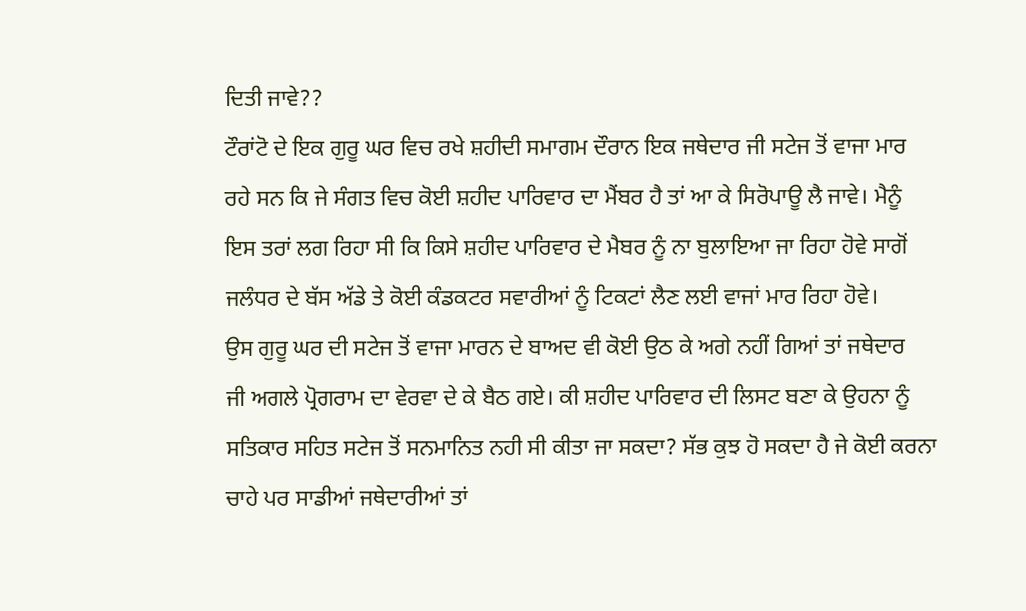ਦਿਤੀ ਜਾਵੇ??
ਟੌਰਾਂਟੋ ਦੇ ਇਕ ਗੁਰੂ ਘਰ ਵਿਚ ਰਖੇ ਸ਼ਹੀਦੀ ਸਮਾਗਮ ਦੌਰਾਨ ਇਕ ਜਥੇਦਾਰ ਜੀ ਸਟੇਜ ਤੋਂ ਵਾਜਾ ਮਾਰ
ਰਹੇ ਸਨ ਕਿ ਜੇ ਸੰਗਤ ਵਿਚ ਕੋਈ ਸ਼ਹੀਦ ਪਾਰਿਵਾਰ ਦਾ ਮੈਂਬਰ ਹੈ ਤਾਂ ਆ ਕੇ ਸਿਰੋਪਾਊ ਲੈ ਜਾਵੇ। ਮੈਨੂੰ
ਇਸ ਤਰਾਂ ਲਗ ਰਿਹਾ ਸੀ ਕਿ ਕਿਸੇ ਸ਼ਹੀਦ ਪਾਰਿਵਾਰ ਦੇ ਮੈਬਰ ਨੂੰ ਨਾ ਬੁਲਾਇਆ ਜਾ ਰਿਹਾ ਹੋਵੇ ਸਾਗੋਂ
ਜਲੰਧਰ ਦੇ ਬੱਸ ਅੱਡੇ ਤੇ ਕੋਈ ਕੰਡਕਟਰ ਸਵਾਰੀਆਂ ਨੂੰ ਟਿਕਟਾਂ ਲੈਣ ਲਈ ਵਾਜਾਂ ਮਾਰ ਰਿਹਾ ਹੋਵੇ।
ਉਸ ਗੁਰੂ ਘਰ ਦੀ ਸਟੇਜ ਤੋਂ ਵਾਜਾ ਮਾਰਨ ਦੇ ਬਾਅਦ ਵੀ ਕੋਈ ਉਠ ਕੇ ਅਗੇ ਨਹੀਂ ਗਿਆਂ ਤਾਂ ਜਥੇਦਾਰ
ਜੀ ਅਗਲੇ ਪ੍ਰੋਗਰਾਮ ਦਾ ਵੇਰਵਾ ਦੇ ਕੇ ਬੈਠ ਗਏ। ਕੀ ਸ਼ਹੀਦ ਪਾਰਿਵਾਰ ਦੀ ਲਿਸਟ ਬਣਾ ਕੇ ਉਹਨਾ ਨੂੰ
ਸਤਿਕਾਰ ਸਹਿਤ ਸਟੇਜ ਤੋਂ ਸਨਮਾਨਿਤ ਨਹੀ ਸੀ ਕੀਤਾ ਜਾ ਸਕਦਾ? ਸੱਭ ਕੁਝ ਹੋ ਸਕਦਾ ਹੈ ਜੇ ਕੋਈ ਕਰਨਾ
ਚਾਹੇ ਪਰ ਸਾਡੀਆਂ ਜਥੇਦਾਰੀਆਂ ਤਾਂ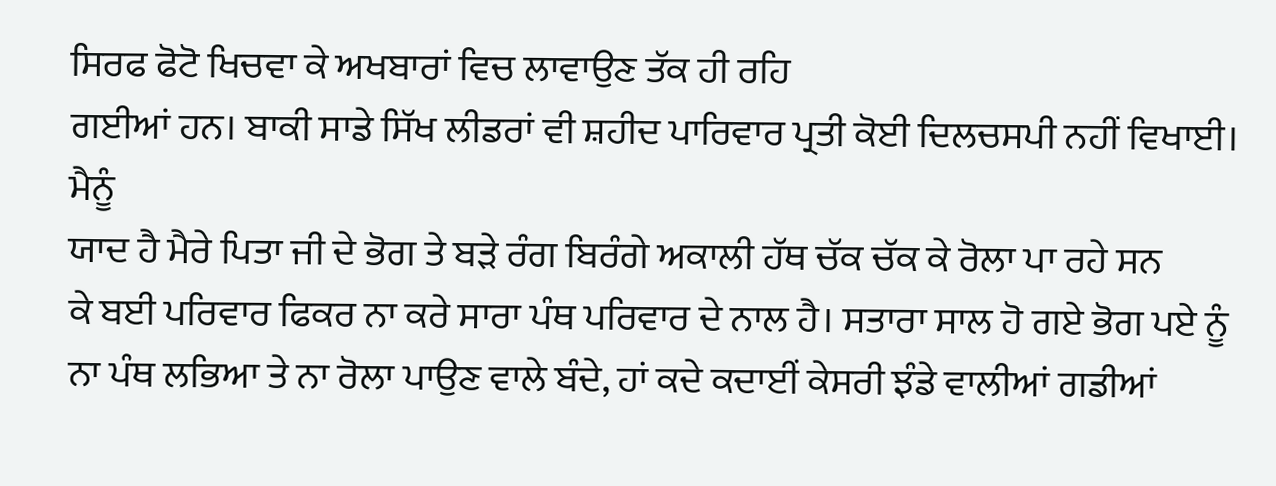ਸਿਰਫ ਫੋਟੋ ਖਿਚਵਾ ਕੇ ਅਖਬਾਰਾਂ ਵਿਚ ਲਾਵਾਉਣ ਤੱਕ ਹੀ ਰਹਿ
ਗਈਆਂ ਹਨ। ਬਾਕੀ ਸਾਡੇ ਸਿੱਖ ਲੀਡਰਾਂ ਵੀ ਸ਼ਹੀਦ ਪਾਰਿਵਾਰ ਪ੍ਰਤੀ ਕੋਈ ਦਿਲਚਸਪੀ ਨਹੀਂ ਵਿਖਾਈ। ਮੈਨੂੰ
ਯਾਦ ਹੈ ਮੈਰੇ ਪਿਤਾ ਜੀ ਦੇ ਭੋਗ ਤੇ ਬੜੇ ਰੰਗ ਬਿਰੰਗੇ ਅਕਾਲੀ ਹੱਥ ਚੱਕ ਚੱਕ ਕੇ ਰੋਲਾ ਪਾ ਰਹੇ ਸਨ
ਕੇ ਬਈ ਪਰਿਵਾਰ ਫਿਕਰ ਨਾ ਕਰੇ ਸਾਰਾ ਪੰਥ ਪਰਿਵਾਰ ਦੇ ਨਾਲ ਹੈ। ਸਤਾਰਾ ਸਾਲ ਹੋ ਗਏ ਭੋਗ ਪਏ ਨੂੰ
ਨਾ ਪੰਥ ਲਭਿਆ ਤੇ ਨਾ ਰੋਲਾ ਪਾਉਣ ਵਾਲੇ ਬੰਦੇ, ਹਾਂ ਕਦੇ ਕਦਾਈਂ ਕੇਸਰੀ ਝੰਡੇ ਵਾਲੀਆਂ ਗਡੀਆਂ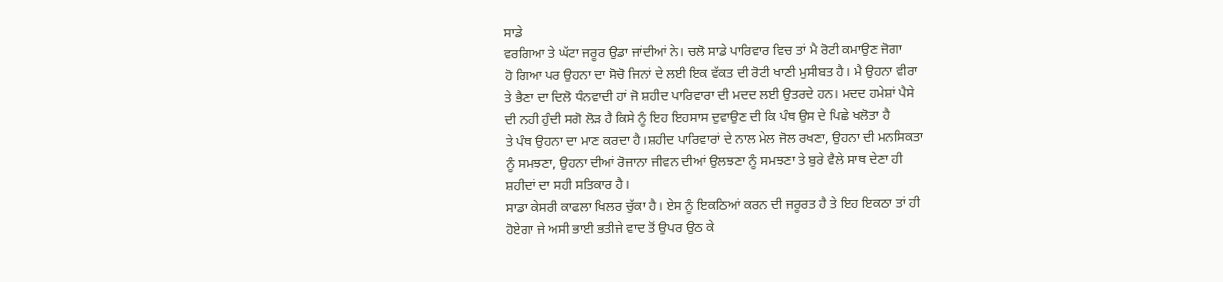ਸਾਡੇ
ਵਰਗਿਆ ਤੇ ਘੱਟਾ ਜਰੂਰ ਉਡਾ ਜਾਂਦੀਆਂ ਨੇ। ਚਲੋ ਸਾਡੇ ਪਾਰਿਵਾਰ ਵਿਚ ਤਾਂ ਮੈ ਰੋਟੀ ਕਮਾਉਣ ਜੋਗਾ
ਹੋ ਗਿਆ ਪਰ ਉਹਨਾ ਦਾ ਸੋਚੋ ਜਿਨਾਂ ਦੇ ਲਈ ਇਕ ਵੱਕਤ ਦੀ ਰੋਟੀ ਖਾਣੀ ਮੁਸੀਬਤ ਹੈ। ਮੈ ਉਹਨਾ ਵੀਰਾ
ਤੇ ਭੈਣਾ ਦਾ ਦਿਲੋ ਧੰਨਵਾਦੀ ਹਾਂ ਜੋ ਸ਼ਹੀਦ ਪਾਰਿਵਾਰਾ ਦੀ ਮਦਦ ਲਈ ਉਤਰਦੇ ਹਨ। ਮਦਦ ਹਮੇਸ਼ਾਂ ਪੈਸੇ
ਦੀ ਨਹੀ ਹੁੰਦੀ ਸਗੋ ਲੋੜ ਹੈ ਕਿਸੇ ਨੂੰ ਇਹ ਇਹਸਾਸ ਦੁਵਾਉਣ ਦੀ ਕਿ ਪੰਥ ਉਸ ਦੇ ਪਿਛੇ ਖਲੋਤਾ ਹੈ
ਤੇ ਪੰਥ ਉਹਨਾ ਦਾ ਮਾਣ ਕਰਦਾ ਹੈ।ਸ਼ਹੀਦ ਪਾਰਿਵਾਰਾਂ ਦੇ ਨਾਲ ਮੇਲ ਜੋਲ ਰਖਣਾ, ਉਹਨਾ ਦੀ ਮਨਸਿਕਤਾ
ਨੂੰ ਸਮਝਣਾ, ਉਹਨਾ ਦੀਆਂ ਰੋਜਾਨਾ ਜੀਵਨ ਦੀਆਂ ਉਲਝਣਾ ਨੂੰ ਸਮਝਣਾ ਤੇ ਬੁਰੇ ਵੈਲੇ ਸਾਥ ਦੇਣਾ ਹੀ
ਸ਼ਹੀਦਾਂ ਦਾ ਸਹੀ ਸਤਿਕਾਰ ਹੈ।
ਸਾਡਾ ਕੇਸਰੀ ਕਾਫਲਾ ਖਿਲਰ ਚੁੱਕਾ ਹੈ। ਏਸ ਨੂੰ ਇਕਠਿਆਂ ਕਰਨ ਦੀ ਜਰੂਰਤ ਹੈ ਤੇ ਇਹ ਇਕਠਾ ਤਾਂ ਹੀ
ਹੋਏਗਾ ਜੇ ਅਸੀ ਭਾਈ ਭਤੀਜੇ ਵਾਦ ਤੋਂ ਉਪਰ ਉਠ ਕੇ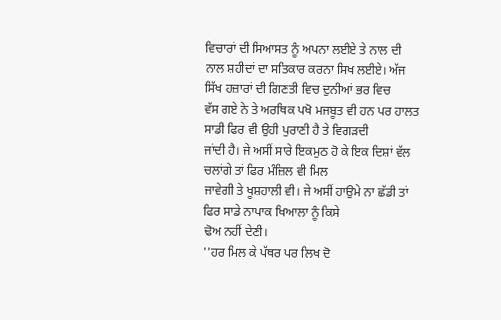ਵਿਚਾਰਾਂ ਦੀ ਸਿਆਸਤ ਨੂੰ ਅਪਨਾ ਲਈਏ ਤੇ ਨਾਲ ਦੀ
ਨਾਲ ਸ਼ਹੀਦਾਂ ਦਾ ਸਤਿਕਾਰ ਕਰਨਾ ਸਿਖ ਲਈਏ। ਅੱਜ ਸਿੱਖ ਹਜ਼ਾਰਾਂ ਦੀ ਗਿਣਤੀ ਵਿਚ ਦੁਨੀਆਂ ਭਰ ਵਿਚ
ਵੱਸ ਗਏ ਨੇ ਤੇ ਅਰਥਿਕ ਪਖੋ ਮਜਬੂਤ ਵੀ ਹਨ ਪਰ ਹਾਲਤ ਸਾਡੀ ਫਿਰ ਵੀ ਉਹੀ ਪੁਰਾਣੀ ਹੈ ਤੇ ਵਿਗੜਦੀ
ਜਾਂਦੀ ਹੈ। ਜੇ ਅਸੀਂ ਸਾਰੇ ਇਕਮੁਠ ਹੋ ਕੇ ਇਕ ਦਿਸ਼ਾਂ ਵੱਲ ਚਲਾਂਗੇ ਤਾਂ ਫਿਰ ਮੰਜ਼ਿਲ ਵੀ ਮਿਲ
ਜਾਵੇਗੀ ਤੇ ਖੂਸ਼ਹਾਲੀ ਵੀ। ਜੇ ਅਸੀਂ ਹਾਉਮੇ ਨਾ ਛੱਡੀ ਤਾਂ ਫਿਰ ਸਾਡੇ ਨਾਪਾਕ ਖਿਆਲਾ ਨੂੰ ਕਿਸੇ
ਢੋਅ ਨਹੀਂ ਦੇਣੀ।
''ਹਰ ਮਿਲ ਕੇ ਪੱਥਰ ਪਰ ਲਿਖ ਦੋ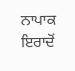ਨਾਪਾਕ ਇਰਾਦੋਂ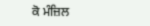ਕੋ ਮੰਜ਼ਿਲ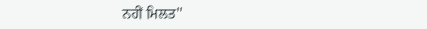ਨਹੀਂ ਮਿਲਤ''